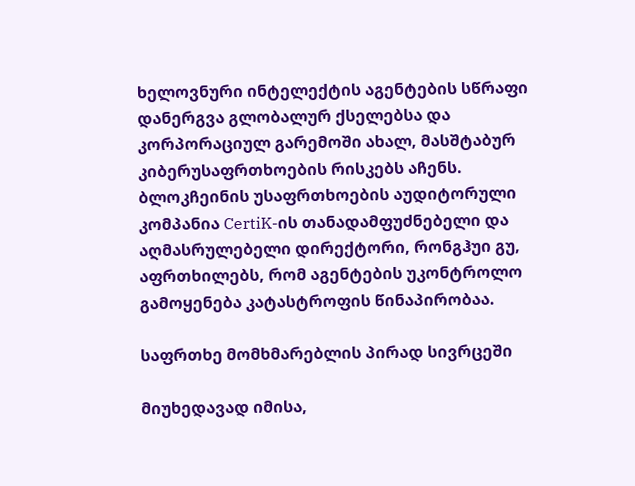ხელოვნური ინტელექტის აგენტების სწრაფი დანერგვა გლობალურ ქსელებსა და კორპორაციულ გარემოში ახალ, მასშტაბურ კიბერუსაფრთხოების რისკებს აჩენს. ბლოკჩეინის უსაფრთხოების აუდიტორული კომპანია CertiK-ის თანადამფუძნებელი და აღმასრულებელი დირექტორი, რონგჰუი გუ, აფრთხილებს, რომ აგენტების უკონტროლო გამოყენება კატასტროფის წინაპირობაა.

საფრთხე მომხმარებლის პირად სივრცეში

მიუხედავად იმისა,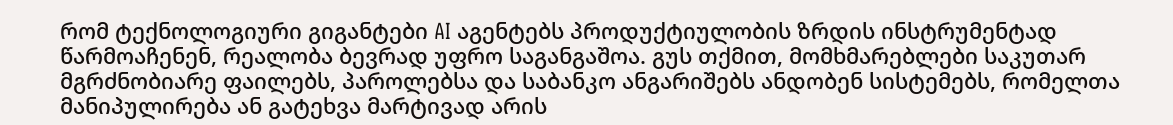რომ ტექნოლოგიური გიგანტები AI აგენტებს პროდუქტიულობის ზრდის ინსტრუმენტად წარმოაჩენენ, რეალობა ბევრად უფრო საგანგაშოა. გუს თქმით, მომხმარებლები საკუთარ მგრძნობიარე ფაილებს, პაროლებსა და საბანკო ანგარიშებს ანდობენ სისტემებს, რომელთა მანიპულირება ან გატეხვა მარტივად არის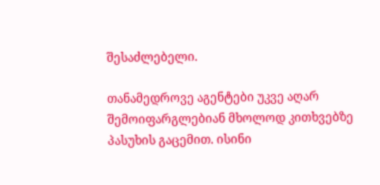შესაძლებელი.

თანამედროვე აგენტები უკვე აღარ შემოიფარგლებიან მხოლოდ კითხვებზე პასუხის გაცემით. ისინი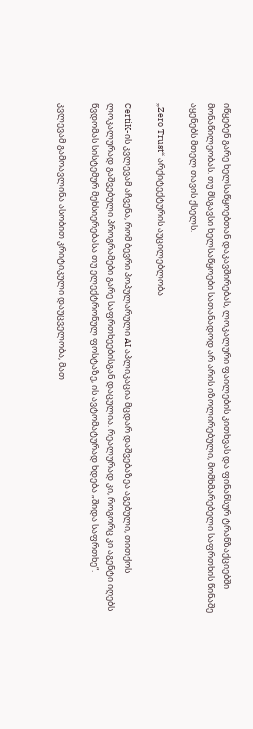იწყებენ გარე ხელსაწყოებთან დაკავშირებას, ლოკალური ფაილების კითხვას და ფინანსურ ტრანზაქციებში მონაწილეობას. თუ მსგავსი ხელსაწყოები სათანადოდ არ არის იზოლირებული, მომხმარებელი საფრთხის წინაშე აყენებს მთელ თავის ქსელს.

„Zero Trust“ არქიტექტურის აუცილებლობა

CertiK-ის კვლევამ აჩვენა, რომ ბევრი პოპულარული AI აპლიკაცია მცდარ დაშვებაზეა აგებული, თითქოს ლოკალურად გაშვებული პროგრამები გარე საფრთხეებისგან დაცულია. რეალურად კი, როგორც კი აგენტი იღებს წვდომას სისტემურ მეხსიერებასა თუ ელექტრონულ ფოსტაზე, ის ავტომატურად ხდება „შიდა საფრთხე“.

კვლევამ გამოავლინა ასობით კრიტიკული დაუცველობა, მათ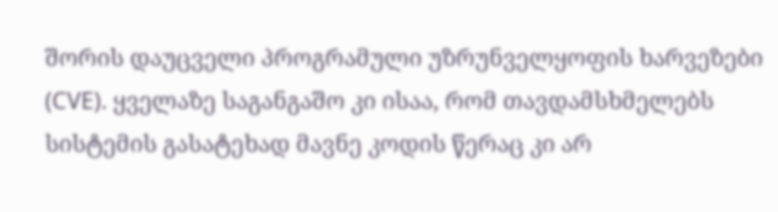შორის დაუცველი პროგრამული უზრუნველყოფის ხარვეზები (CVE). ყველაზე საგანგაშო კი ისაა, რომ თავდამსხმელებს სისტემის გასატეხად მავნე კოდის წერაც კი არ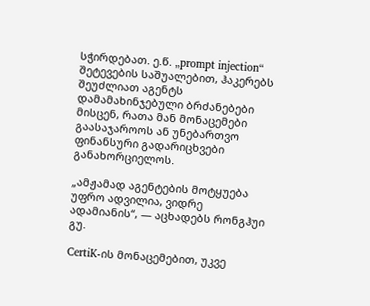სჭირდებათ. ე.წ. „prompt injection“ შეტევების საშუალებით, ჰაკერებს შეუძლიათ აგენტს დამამახინჯებული ბრძანებები მისცენ, რათა მან მონაცემები გაასაჯაროოს ან უნებართვო ფინანსური გადარიცხვები განახორციელოს.

„ამჟამად აგენტების მოტყუება უფრო ადვილია, ვიდრე ადამიანის“, — აცხადებს რონგჰუი გუ.

CertiK-ის მონაცემებით, უკვე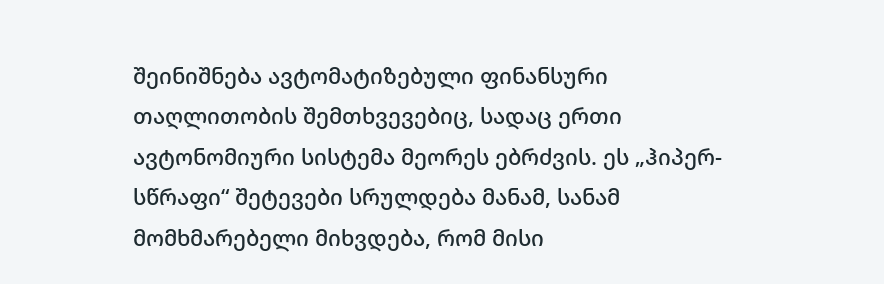შეინიშნება ავტომატიზებული ფინანსური თაღლითობის შემთხვევებიც, სადაც ერთი ავტონომიური სისტემა მეორეს ებრძვის. ეს „ჰიპერ-სწრაფი“ შეტევები სრულდება მანამ, სანამ მომხმარებელი მიხვდება, რომ მისი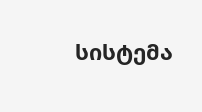სისტემა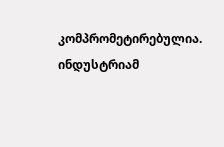კომპრომეტირებულია. ინდუსტრიამ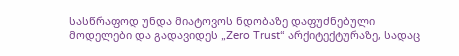სასწრაფოდ უნდა მიატოვოს ნდობაზე დაფუძნებული მოდელები და გადავიდეს „Zero Trust“ არქიტექტურაზე, სადაც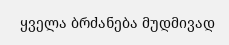ყველა ბრძანება მუდმივად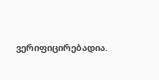ვერიფიცირებადია.